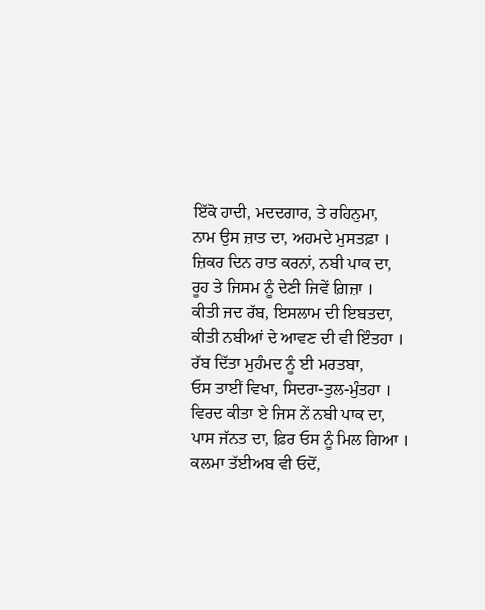ਇੱਕੋ ਹਾਦੀ, ਮਦਦਗਾਰ, ਤੇ ਰਹਿਨੁਮਾ,
ਨਾਮ ਉਸ ਜ਼ਾਤ ਦਾ, ਅਹਮਦੇ ਮੁਸਤਫ਼ਾ ।
ਜ਼ਿਕਰ ਦਿਨ ਰਾਤ ਕਰਨਾਂ, ਨਬੀ ਪਾਕ ਦਾ,
ਰੂਹ ਤੇ ਜਿਸਮ ਨੂੰ ਦੇਣੀ ਜਿਵੇਂ ਗ਼ਿਜ਼ਾ ।
ਕੀਤੀ ਜਦ ਰੱਬ, ਇਸਲਾਮ ਦੀ ਇਬਤਦਾ,
ਕੀਤੀ ਨਬੀਆਂ ਦੇ ਆਵਣ ਦੀ ਵੀ ਇੰਤਹਾ ।
ਰੱਬ ਦਿੱਤਾ ਮੁਹੰਮਦ ਨੂੰ ਈ ਮਰਤਬਾ,
ਓਸ ਤਾਈਂ ਵਿਖਾ, ਸਿਦਰਾ-ਤੁਲ-ਮੁੰਤਹਾ ।
ਵਿਰਦ ਕੀਤਾ ਏ ਜਿਸ ਨੇਂ ਨਬੀ ਪਾਕ ਦਾ,
ਪਾਸ ਜੱਨਤ ਦਾ, ਫ਼ਿਰ ਓਸ ਨੂੰ ਮਿਲ ਗਿਆ ।
ਕਲਮਾ ਤੱਈਅਬ ਵੀ ਓਦੋਂ,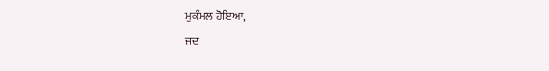ਮੁਕੰਮਲ ਹੋਇਆ,
ਜਦ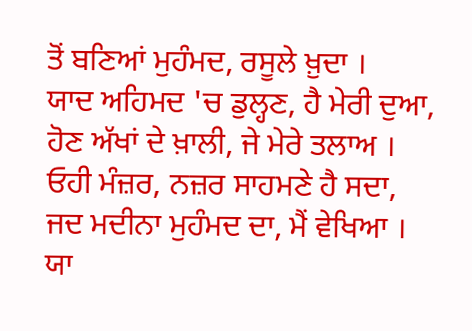ਤੋਂ ਬਣਿਆਂ ਮੁਹੰਮਦ, ਰਸੂਲੇ ਖ਼ੁਦਾ ।
ਯਾਦ ਅਹਿਮਦ 'ਚ ਡੁਲ੍ਹਣ, ਹੈ ਮੇਰੀ ਦੁਆ,
ਹੋਣ ਅੱਖਾਂ ਦੇ ਖ਼ਾਲੀ, ਜੇ ਮੇਰੇ ਤਲਾਅ ।
ਓਹੀ ਮੰਜ਼ਰ, ਨਜ਼ਰ ਸਾਹਮਣੇ ਹੈ ਸਦਾ,
ਜਦ ਮਦੀਨਾ ਮੁਹੰਮਦ ਦਾ, ਮੈਂ ਵੇਖਿਆ ।
ਯਾ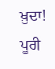ਖ਼ੁਦਾ! ਪੂਰੀ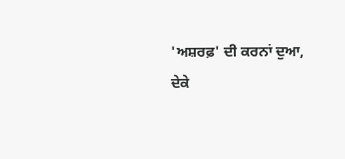'ਅਸ਼ਰਫ਼' ਦੀ ਕਰਨਾਂ ਦੁਆ,
ਦੇਕੇ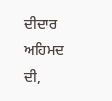ਦੀਦਾਰ ਅਹਿਮਦ ਦੀ,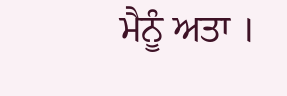ਮੈਨੂੰ ਅਤਾ ।